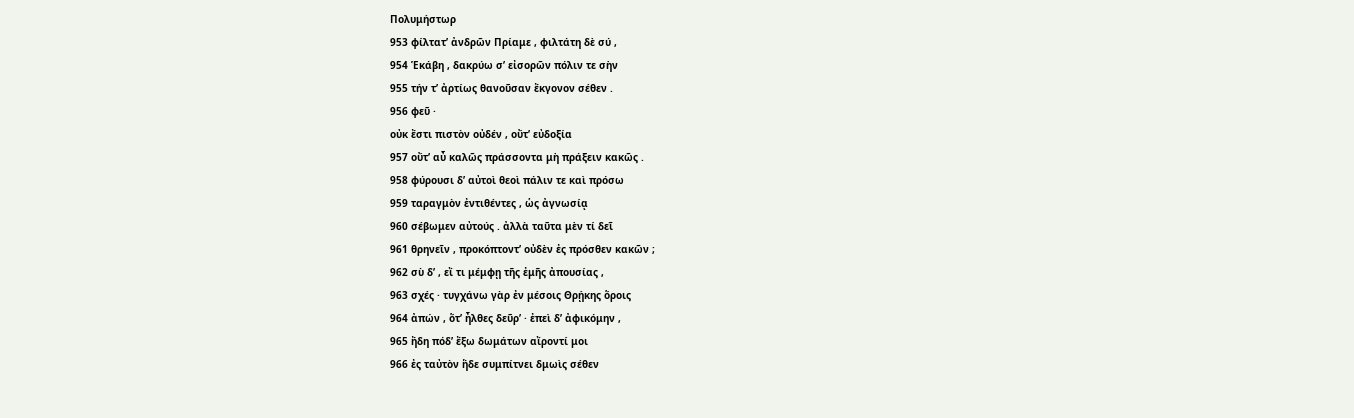Πολυμήστωρ
953 φίλτατ’ ἀνδρῶν Πρίαμε , φιλτάτη δὲ σύ ,
954 Ἑκάβη , δακρύω σ’ εἰσορῶν πόλιν τε σὴν
955 τήν τ’ ἀρτίως θανοῦσαν ἔκγονον σέθεν .
956 φεῦ ·
οὐκ ἔστι πιστὸν οὐδέν , οὔτ’ εὐδοξία
957 οὔτ’ αὖ καλῶς πράσσοντα μὴ πράξειν κακῶς .
958 φύρουσι δ’ αὐτοὶ θεοὶ πάλιν τε καὶ πρόσω
959 ταραγμὸν ἐντιθέντες , ὡς ἀγνωσίᾳ
960 σέβωμεν αὐτούς . ἀλλὰ ταῦτα μὲν τί δεῖ
961 θρηνεῖν , προκόπτοντ’ οὐδὲν ἐς πρόσθεν κακῶν ;
962 σὺ δ’ , εἴ τι μέμφῃ τῆς ἐμῆς ἀπουσίας ,
963 σχές · τυγχάνω γὰρ ἐν μέσοις Θρῄκης ὅροις
964 ἀπών , ὅτ’ ἦλθες δεῦρ’ · ἐπεὶ δ’ ἀφικόμην ,
965 ἤδη πόδ’ ἔξω δωμάτων αἴροντί μοι
966 ἐς ταὐτὸν ἥδε συμπίτνει δμωὶς σέθεν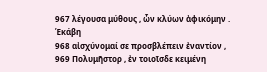967 λέγουσα μύθους , ὧν κλύων ἀφικόμην .
Ἑκάβη
968 αἰσχύνομαί σε προσβλέπειν ἐναντίον ,
969 Πολυμῆστορ , ἐν τοιοῖσδε κειμένη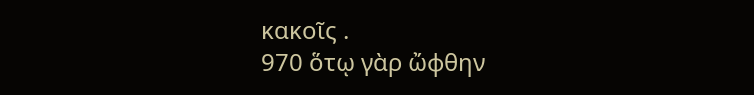κακοῖς .
970 ὅτῳ γὰρ ὤφθην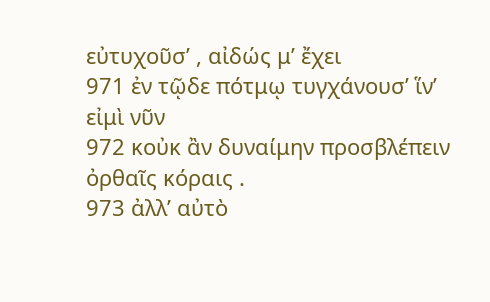εὐτυχοῦσ’ , αἰδώς μ’ ἔχει
971 ἐν τῷδε πότμῳ τυγχάνουσ’ ἵν’ εἰμὶ νῦν
972 κοὐκ ἂν δυναίμην προσβλέπειν ὀρθαῖς κόραις .
973 ἀλλ’ αὐτὸ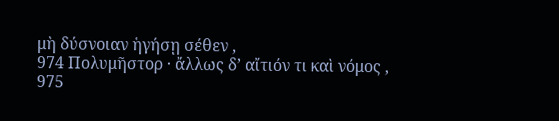μὴ δύσνοιαν ἡγήσῃ σέθεν ,
974 Πολυμῆστορ · ἄλλως δ’ αἴτιόν τι καὶ νόμος ,
975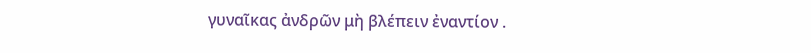γυναῖκας ἀνδρῶν μὴ βλέπειν ἐναντίον .